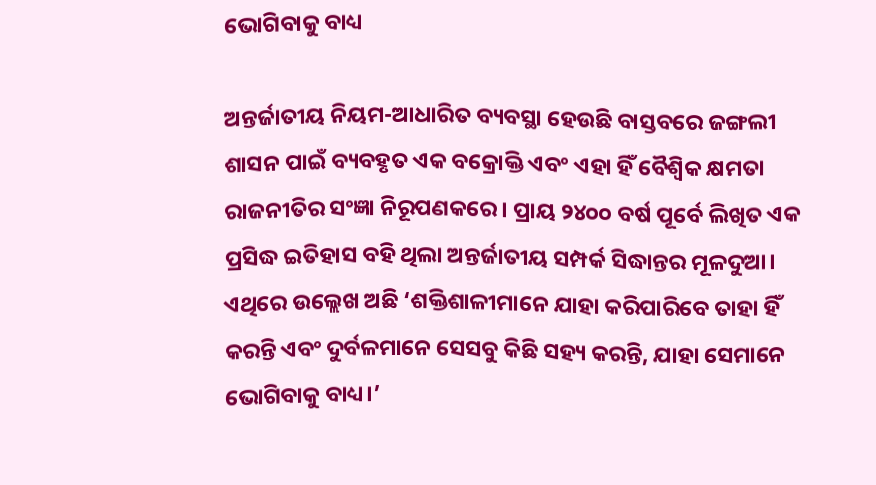ଭୋଗିବାକୁ ବାଧ୍ୟ

ଅନ୍ତର୍ଜାତୀୟ ନିୟମ-ଆଧାରିତ ବ୍ୟବସ୍ଥା ହେଉଛି ବାସ୍ତବରେ ଜଙ୍ଗଲୀ ଶାସନ ପାଇଁ ବ୍ୟବହୃତ ଏକ ବକ୍ରୋକ୍ତି ଏବଂ ଏହା ହିଁ ବୈଶ୍ୱିକ କ୍ଷମତା ରାଜନୀତିର ସଂଜ୍ଞା ନିରୂପଣକରେ। ପ୍ରାୟ ୨୪୦୦ ବର୍ଷ ପୂର୍ବେ ଲିଖିତ ଏକ ପ୍ରସିଦ୍ଧ ଇତିହାସ ବହି ଥିଲା ଅନ୍ତର୍ଜାତୀୟ ସମ୍ପର୍କ ସିଦ୍ଧାନ୍ତର ମୂଳଦୁଆ। ଏଥିରେ ଉଲ୍ଲେଖ ଅଛି ‘ଶକ୍ତିଶାଳୀମାନେ ଯାହା କରିପାରିବେ ତାହା ହିଁ କରନ୍ତି ଏବଂ ଦୁର୍ବଳମାନେ ସେସବୁ କିଛି ସହ୍ୟ କରନ୍ତି, ଯାହା ସେମାନେ ଭୋଗିବାକୁ ବାଧ୍ୟ।’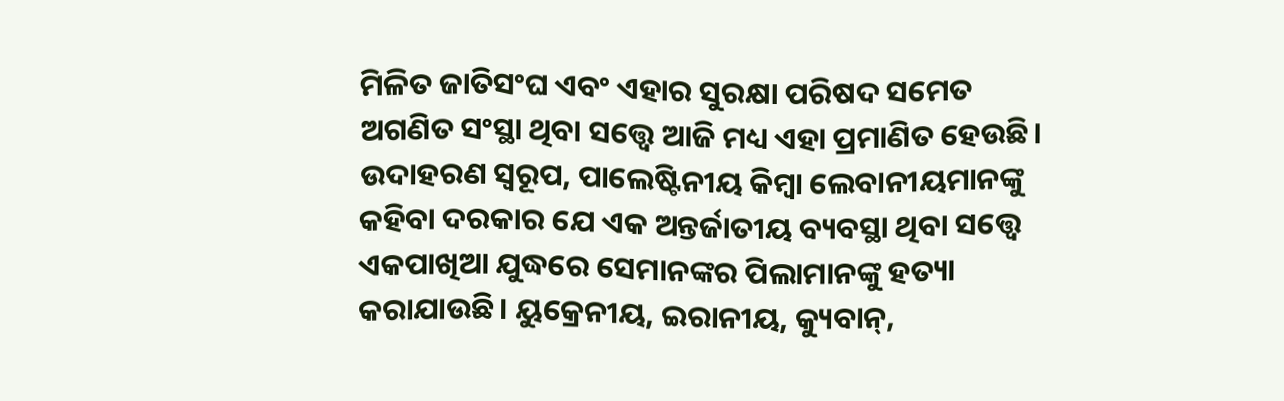ମିଳିତ ଜାତିସଂଘ ଏବଂ ଏହାର ସୁରକ୍ଷା ପରିଷଦ ସମେତ ଅଗଣିତ ସଂସ୍ଥା ଥିବା ସତ୍ତ୍ୱେ ଆଜି ମଧ୍ୟ ଏହା ପ୍ରମାଣିତ ହେଉଛି। ଉଦାହରଣ ସ୍ବରୂପ, ପାଲେଷ୍ଟିନୀୟ କିମ୍ବା ଲେବାନୀୟମାନଙ୍କୁ କହିବା ଦରକାର ଯେ ଏକ ଅନ୍ତର୍ଜାତୀୟ ବ୍ୟବସ୍ଥା ଥିବା ସତ୍ତ୍ୱେ ଏକପାଖିଆ ଯୁଦ୍ଧରେ ସେମାନଙ୍କର ପିଲାମାନଙ୍କୁ ହତ୍ୟା କରାଯାଉଛି। ୟୁକ୍ରେନୀୟ, ଇରାନୀୟ, କ୍ୟୁବାନ୍‌,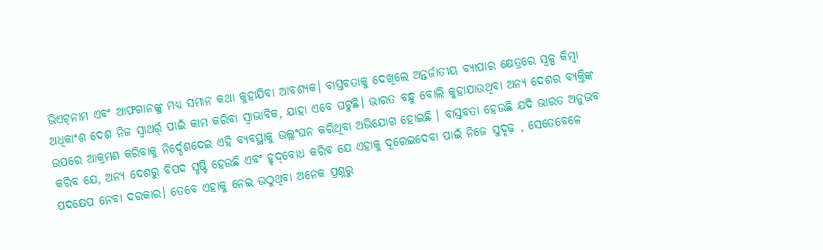ଭିଏଟ୍‌ନାମ ଏବଂ ଆଫଗାନଙ୍କୁ ମଧ୍ୟ ସମାନ କଥା କୁହାଯିବା ଆବଶ୍ୟକ। ବାସ୍ତବତାକୁ ଦେଖିଲେ ଅନ୍ତର୍ଜାତୀୟ ବ୍ୟାପାର କ୍ଷେତ୍ରରେ ସ୍ବଳ୍ପ କିମ୍ବା ଅଧିକାଂଶ ଦେଶ ନିଜ ସ୍ବାଥର୍ର୍ ପାଇଁ କାମ କରିବା ସ୍ବାଭାବିକ, ଯାହା ଏବେ ଘଟୁଛି। ଭାରତ ବନ୍ଧୁ ବୋଲି କୁହାଯାଉଥିବା ଅନ୍ୟ ଦେଶର ବ୍ୟକ୍ତିଙ୍କ ଉପରେ ଆକ୍ରମଣ କରିବାକୁ ନିର୍ଦ୍ଦେଶଦେଇ ଏହି ବ୍ୟବସ୍ଥାକୁ ଉଲ୍ଲଂଘନ କରିଥିବା ଅଭିଯୋଗ ହୋଇଛି । ବାସ୍ତବତା ହେଉଛି ଯଦି ଭାରତ ଅନୁଭବ କରିବ ଯେ, ଅନ୍ୟ ଦେଶରୁ ବିପଦ ସୃଷ୍ଟି ହେଉଛି ଏବଂ ହୃଦ୍‌ବୋଧ କରିବ ଯେ ଏହାକୁ ଦୂରେଇଦେବା ପାଇଁ ନିଜେ ସୁଦୃଢ଼ , ସେତେବେଳେ ପଦକ୍ଷେପ ନେବା ଦରକାର। ତେବେ ଏହାକୁ ନେଇ ଉଠୁଥିବା ଅନେକ ପ୍ରଶ୍ନରୁ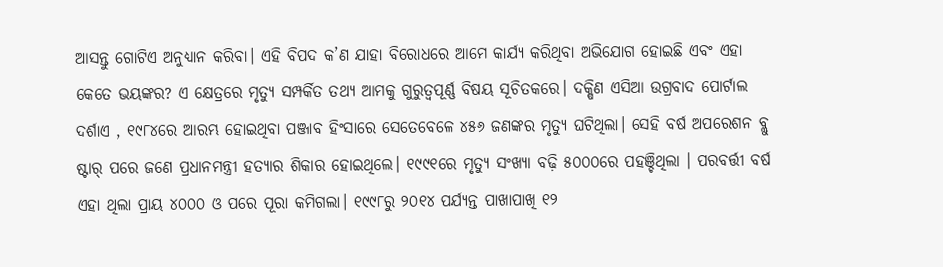ଆସନ୍ତୁ ଗୋଟିଏ ଅନୁଧ୍ୟାନ କରିବା। ଏହି ବିପଦ କ’ଣ ଯାହା ବିରୋଧରେ ଆମେ କାର୍ଯ୍ୟ କରିଥିବା ଅଭିଯୋଗ ହୋଇଛି ଏବଂ ଏହା କେତେ ଭୟଙ୍କର? ଏ କ୍ଷେତ୍ରରେ ମୃତ୍ୟୁ ସମ୍ପର୍କିତ ତଥ୍ୟ ଆମକୁ ଗୁରୁତ୍ୱପୂର୍ଣ୍ଣ ବିଷୟ ସୂଚିତକରେ। ଦକ୍ଷିଣ ଏସିଆ ଉଗ୍ରବାଦ ପୋର୍ଟାଲ ଦର୍ଶାଏ , ୧୯୮୪ରେ ଆରମ୍ଭ ହୋଇଥିବା ପଞ୍ଜାବ ହିଂସାରେ ସେତେବେଳେ ୪୫୬ ଜଣଙ୍କର ମୃତ୍ୟୁ ଘଟିଥିଲା। ସେହି ବର୍ଷ ଅପରେଶନ ବ୍ଲୁ ଷ୍ଟାର୍‌ ପରେ ଜଣେ ପ୍ରଧାନମନ୍ତ୍ରୀ ହତ୍ୟାର ଶିକାର ହୋଇଥିଲେ। ୧୯୯୧ରେ ମୃତ୍ୟୁ ସଂଖ୍ୟା ବଢ଼ି ୫୦୦୦ରେ ପହଞ୍ଚିଥିଲା । ପରବର୍ତ୍ତୀ ବର୍ଷ ଏହା ଥିଲା ପ୍ରାୟ ୪୦୦୦ ଓ ପରେ ପୂରା କମିଗଲା। ୧୯୯୮ରୁ ୨୦୧୪ ପର୍ଯ୍ୟନ୍ତ ପାଖାପାଖି ୧୨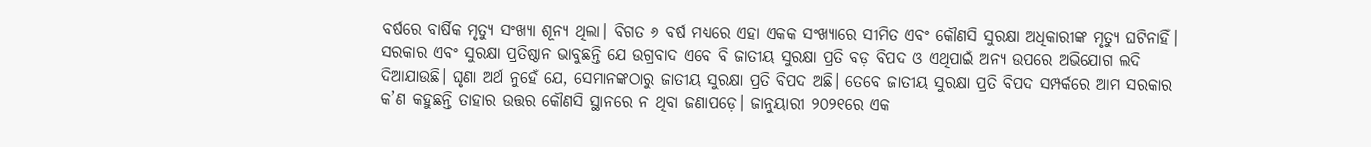ବର୍ଷରେ ବାର୍ଷିକ ମୃତ୍ୟୁ ସଂଖ୍ୟା ଶୂନ୍ୟ ଥିଲା। ବିଗତ ୬ ବର୍ଷ ମଧ୍ୟରେ ଏହା ଏକକ ସଂଖ୍ୟାରେ ସୀମିତ ଏବଂ କୌଣସି ସୁରକ୍ଷା ଅଧିକାରୀଙ୍କ ମୃତ୍ୟୁ ଘଟିନାହିଁ। ସରକାର ଏବଂ ସୁରକ୍ଷା ପ୍ରତିଷ୍ଠାନ ଭାବୁଛନ୍ତି ଯେ ଉଗ୍ରବାଦ ଏବେ ବି ଜାତୀୟ ସୁରକ୍ଷା ପ୍ରତି ବଡ଼ ବିପଦ ଓ ଏଥିପାଇଁ ଅନ୍ୟ ଉପରେ ଅଭିଯୋଗ ଲଦି ଦିଆଯାଉଛି। ଘୃଣା ଅର୍ଥ ନୁହେଁ ଯେ, ସେମାନଙ୍କଠାରୁ ଜାତୀୟ ସୁରକ୍ଷା ପ୍ରତି ବିପଦ ଅଛି। ତେବେ ଜାତୀୟ ସୁରକ୍ଷା ପ୍ରତି ବିପଦ ସମ୍ପର୍କରେ ଆମ ସରକାର କ’ଣ କହୁଛନ୍ତି ତାହାର ଉତ୍ତର କୌଣସି ସ୍ଥାନରେ ନ ଥିବା ଜଣାପଡ଼େ। ଜାନୁୟାରୀ ୨୦୨୧ରେ ଏକ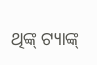ଥିଙ୍କ୍‌ ଟ୍ୟାଙ୍କ୍‌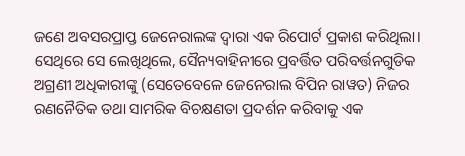ଜଣେ ଅବସରପ୍ରାପ୍ତ ଜେନେରାଲଙ୍କ ଦ୍ୱାରା ଏକ ରିପୋର୍ଟ ପ୍ରକାଶ କରିଥିଲା। ସେଥିରେ ସେ ଲେଖିଥିଲେ, ସୈନ୍ୟବାହିନୀରେ ପ୍ରବର୍ତ୍ତିତ ପରିବର୍ତ୍ତନଗୁଡିକ ଅଗ୍ରଣୀ ଅଧିକାରୀଙ୍କୁ (ସେତେବେଳେ ଜେନେରାଲ ବିପିନ ରାୱତ) ନିଜର ରଣନୈତିକ ତଥା ସାମରିକ ବିଚକ୍ଷଣତା ପ୍ରଦର୍ଶନ କରିବାକୁ ଏକ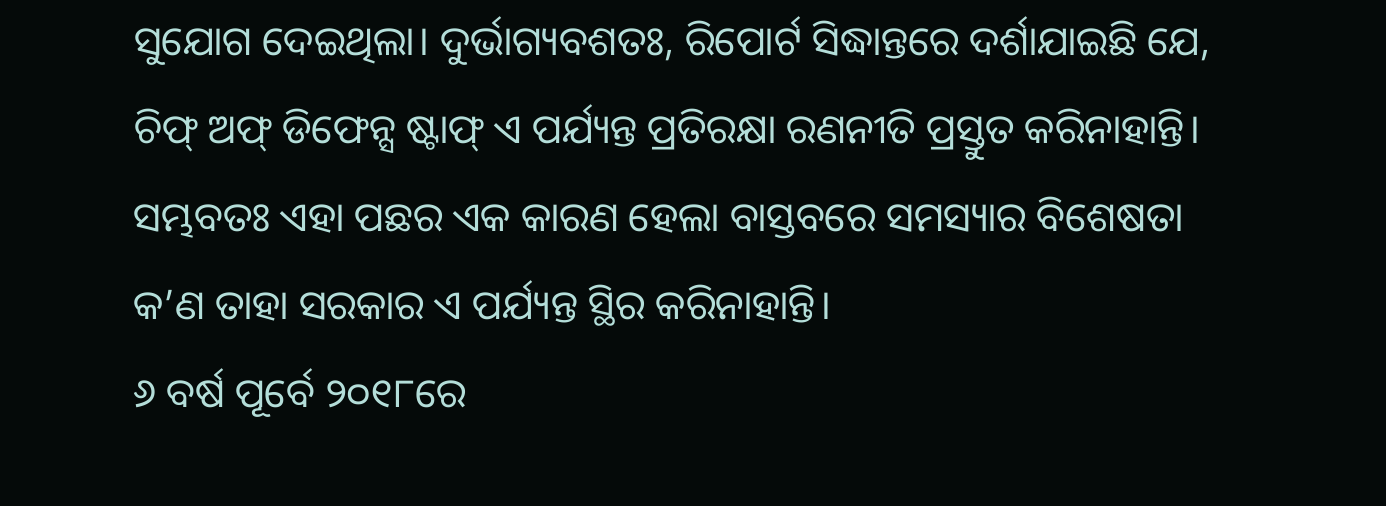ସୁଯୋଗ ଦେଇଥିଲା। ଦୁର୍ଭାଗ୍ୟବଶତଃ, ରିପୋର୍ଟ ସିଦ୍ଧାନ୍ତରେ ଦର୍ଶାଯାଇଛି ଯେ, ଚିଫ୍‌ ଅଫ୍‌ ଡିଫେନ୍ସ ଷ୍ଟାଫ୍‌ ଏ ପର୍ଯ୍ୟନ୍ତ ପ୍ରତିରକ୍ଷା ରଣନୀତି ପ୍ରସ୍ତୁତ କରିନାହାନ୍ତି। ସମ୍ଭବତଃ ଏହା ପଛର ଏକ କାରଣ ହେଲା ବାସ୍ତବରେ ସମସ୍ୟାର ବିଶେଷତା କ’ଣ ତାହା ସରକାର ଏ ପର୍ଯ୍ୟନ୍ତ ସ୍ଥିର କରିନାହାନ୍ତି।
୬ ବର୍ଷ ପୂର୍ବେ ୨୦୧୮ରେ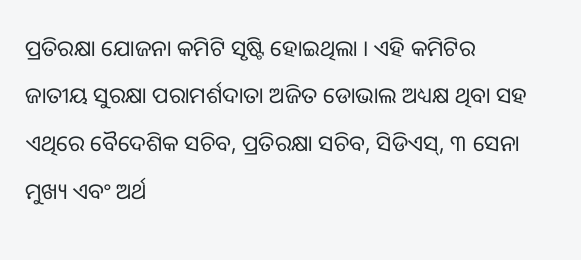ପ୍ରତିରକ୍ଷା ଯୋଜନା କମିଟି ସୃଷ୍ଟି ହୋଇଥିଲା । ଏହି କମିଟିର ଜାତୀୟ ସୁରକ୍ଷା ପରାମର୍ଶଦାତା ଅଜିତ ଡୋଭାଲ ଅଧ୍ୟକ୍ଷ ଥିବା ସହ ଏଥିରେ ବୈଦେଶିକ ସଚିବ, ପ୍ରତିରକ୍ଷା ସଚିବ, ସିଡିଏସ୍‌, ୩ ସେନା ମୁଖ୍ୟ ଏବଂ ଅର୍ଥ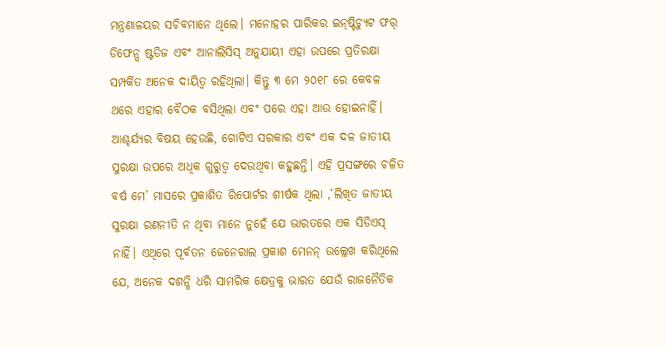ମନ୍ତ୍ରଣାଳୟର ସଚିବମାନେ ଥିଲେ। ମନୋହର ପାରିକର ଇନ୍‌ଷ୍ଟିଚ୍ୟୁଟ ଫର୍‌ ଡିଫେନ୍ସ ଷ୍ଟଡିଜ ଏବଂ ଆନାଲିସିସ୍‌ ଅନୁଯାୟୀ ଏହା ଉପରେ ପ୍ରତିରକ୍ଷା ସମ୍ପର୍କିତ ଅନେକ ଦାୟିତ୍ୱ ରହିଥିଲା। କିନ୍ତୁ ୩ ମେ ୨୦୧୮ ରେ କେବଳ ଥରେ ଏହାର ବୈଠକ ବସିଥିଲା ଏବଂ ପରେ ଏହା ଆଉ ହୋଇନାହିଁ। ଆଶ୍ଚର୍ଯ୍ୟର ବିଷୟ ହେଉଛି, ଗୋଟିଏ ସରକାର ଏବଂ ଏକ ଦଳ ଜାତୀୟ ସୁରକ୍ଷା ଉପରେ ଅଧିକ ଗୁରୁତ୍ୱ ଦେଉଥିବା କହୁଛନ୍ତି। ଏହି ପ୍ରସଙ୍ଗରେ ଚଳିତ ବର୍ଷ ମେ’ ମାସରେ ପ୍ରକାଶିତ ରିପୋର୍ଟର ଶୀର୍ଷକ ଥିଲା ,‘ଲିଖିତ ଜାତୀୟ ସୁରକ୍ଷା ରଣନୀତି ନ ଥିବା ମାନେ ନୁହେଁ ଯେ ଭାରତରେ ଏକ ସିଡିଏସ୍‌ ନାହିଁ। ଏଥିରେ ପୂର୍ବତନ ଜେନେରାଲ ପ୍ରକାଶ ମେନନ୍‌ ଉଲ୍ଲେଖ କରିଥିଲେ ଯେ, ଅନେକ ଦଶନ୍ଧି ଧରି ସାମରିକ କ୍ଷେତ୍ରକୁ ଭାରତ ଯେଉଁ ରାଜନୈତିକ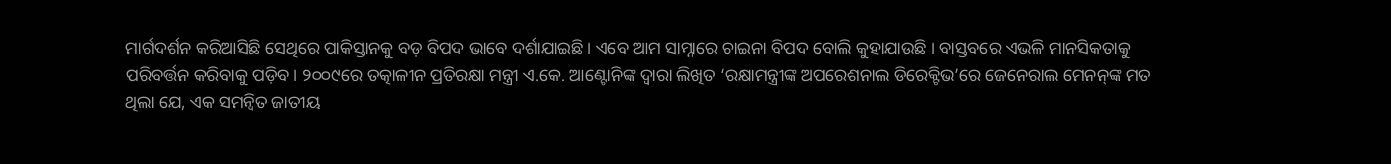ମାର୍ଗଦର୍ଶନ କରିଆସିଛି ସେଥିରେ ପାକିସ୍ତାନକୁ ବଡ଼ ବିପଦ ଭାବେ ଦର୍ଶାଯାଇଛି। ଏବେ ଆମ ସାମ୍ନାରେ ଚାଇନା ବିପଦ ବୋଲି କୁହାଯାଉଛି । ବାସ୍ତବରେ ଏଭଳି ମାନସିକତାକୁ ପରିବର୍ତ୍ତନ କରିବାକୁ ପଡ଼ିବ। ୨୦୦୯ରେ ତତ୍କାଳୀନ ପ୍ରତିରକ୍ଷା ମନ୍ତ୍ରୀ ଏ.କେ. ଆଣ୍ଟୋନିଙ୍କ ଦ୍ୱାରା ଲିଖିତ ‘ରକ୍ଷାମନ୍ତ୍ରୀଙ୍କ ଅପରେଶନାଲ ଡିରେକ୍ଟିଭ’ରେ ଜେନେରାଲ ମେନନ୍‌ଙ୍କ ମତ ଥିଲା ଯେ, ଏକ ସମନ୍ବିତ ଜାତୀୟ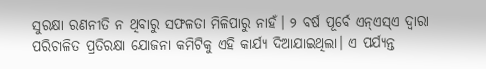ସୁରକ୍ଷା ରଣନୀତି ନ ଥିବାରୁ ସଫଳତା ମିଳିପାରୁ ନାହଁ। ୨ ବର୍ଷ ପୂର୍ବେ ଏନ୍‌ଏସ୍‌ଏ ଦ୍ୱାରା ପରିଚାଳିତ ପ୍ରତିରକ୍ଷା ଯୋଜନା କମିଟିକୁ ଏହି କାର୍ଯ୍ୟ ଦିଆଯାଇଥିଲା। ଏ ପର୍ଯ୍ୟନ୍ତ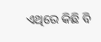ଏଥିରେ କିଛି ବି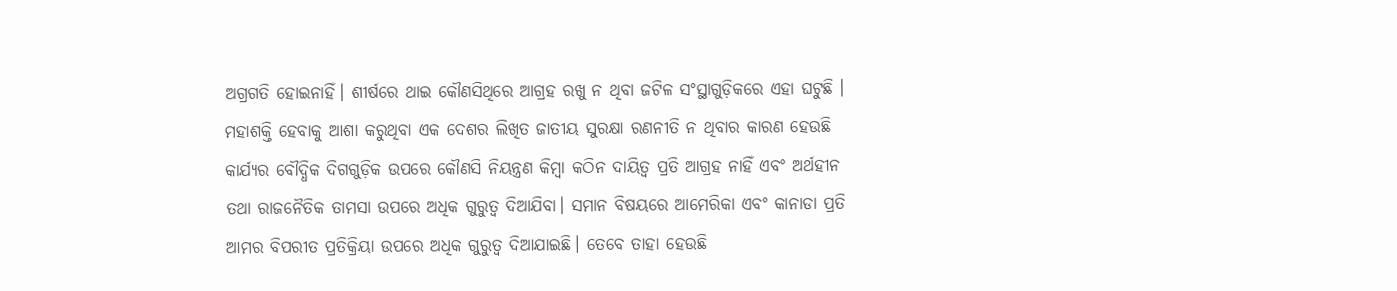ଅଗ୍ରଗତି ହୋଇନାହିଁ। ଶୀର୍ଷରେ ଥାଇ କୌଣସିଥିରେ ଆଗ୍ରହ ରଖୁ ନ ଥିବା ଜଟିଳ ସଂସ୍ଥାଗୁଡ଼ିକରେ ଏହା ଘଟୁଛି । ମହାଶକ୍ତି ହେବାକୁ ଆଶା କରୁଥିବା ଏକ ଦେଶର ଲିଖିତ ଜାତୀୟ ସୁରକ୍ଷା ରଣନୀତି ନ ଥିବାର କାରଣ ହେଉଛି କାର୍ଯ୍ୟର ବୌଦ୍ଧିକ ଦିଗଗୁଡ଼ିକ ଉପରେ କୌଣସି ନିୟନ୍ତ୍ରଣ କିମ୍ବା କଠିନ ଦାୟିତ୍ୱ ପ୍ରତି ଆଗ୍ରହ ନାହିଁ ଏବଂ ଅର୍ଥହୀନ ତଥା ରାଜନୈତିକ ତାମସା ଉପରେ ଅଧିକ ଗୁରୁତ୍ୱ ଦିଆଯିବା। ସମାନ ବିଷୟରେ ଆମେରିକା ଏବଂ କାନାଡା ପ୍ରତି ଆମର ବିପରୀତ ପ୍ରତିକ୍ରିୟା ଉପରେ ଅଧିକ ଗୁରୁତ୍ୱ ଦିଆଯାଇଛି। ତେବେ ତାହା ହେଉଛି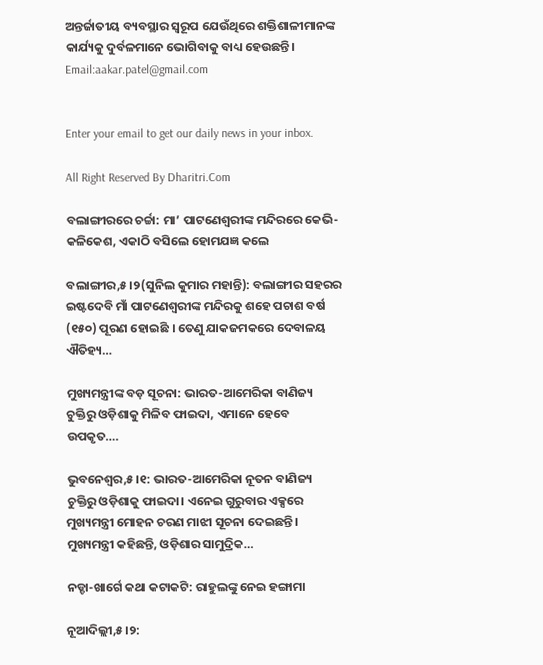ଅନ୍ତର୍ଜାତୀୟ ବ୍ୟବସ୍ଥାର ସ୍ବରୂପ ଯେଉଁଥିରେ ଶକ୍ତିଶାଳୀମାନଙ୍କ କାର୍ଯ୍ୟକୁ ଦୁର୍ବଳମାନେ ଭୋଗିବାକୁ ବାଧ୍ୟ ହେଉଛନ୍ତି।
Email:aakar.patel@gmail.com


Enter your email to get our daily news in your inbox.

All Right Reserved By Dharitri.Com

ବଲାଙ୍ଗୀରରେ ଚର୍ଚ୍ଚା: ମା’ ପାଟଣେଶ୍ବରୀଙ୍କ ମନ୍ଦିରରେ କେଭି-କଳିକେଶ, ଏକାଠି ବସିଲେ ହୋମଯଜ୍ଞ କଲେ

ବଲାଙ୍ଗୀର,୫।୨(ସୁନିଲ କୁମାର ମହାନ୍ତି): ବଲାଙ୍ଗୀର ସହରର ଇଷ୍ଟଦେବି ମାଁ ପାଟଣେଶ୍ବରୀଙ୍କ ମନ୍ଦିରକୁ ଶହେ ପଚାଶ ବର୍ଷ (୧୫୦) ପୂରଣ ହୋଇଛି । ତେଣୁ ଯାକଜମକରେ ଦେବାଳୟ ଐତିହ୍ୟ…

ମୁଖ୍ୟମନ୍ତ୍ରୀଙ୍କ ବଡ଼ ସୂଚନା: ଭାରତ-ଆମେରିକା ବାଣିଜ୍ୟ ଚୁକ୍ତିରୁ ଓଡ଼ିଶାକୁ ମିଳିବ ଫାଇଦା, ଏମାନେ ହେବେ ଉପକୃତ….

ଭୁବନେଶ୍ୱର,୫।୧: ଭାରତ-ଆମେରିକା ନୂତନ ବାଣିଜ୍ୟ ଚୁକ୍ତିରୁ ଓଡ଼ିଶାକୁ ଫାଇଦା। ଏନେଇ ଗୁରୁବାର ଏକ୍ସରେ ମୁଖ୍ୟମନ୍ତ୍ରୀ ମୋହନ ଚରଣ ମାଝୀ ସୂଚନା ଦେଇଛନ୍ତି। ମୁଖ୍ୟମନ୍ତ୍ରୀ କହିଛନ୍ତି, ଓଡ଼ିଶାର ସାମୁଦ୍ରିକ…

ନଡ୍ଡା-ଖାର୍ଗେ କଥା କଟାକଟି: ରାହୁଲଙ୍କୁ ନେଇ ହଙ୍ଗାମା

ନୂଆଦିଲ୍ଲୀ,୫।୨: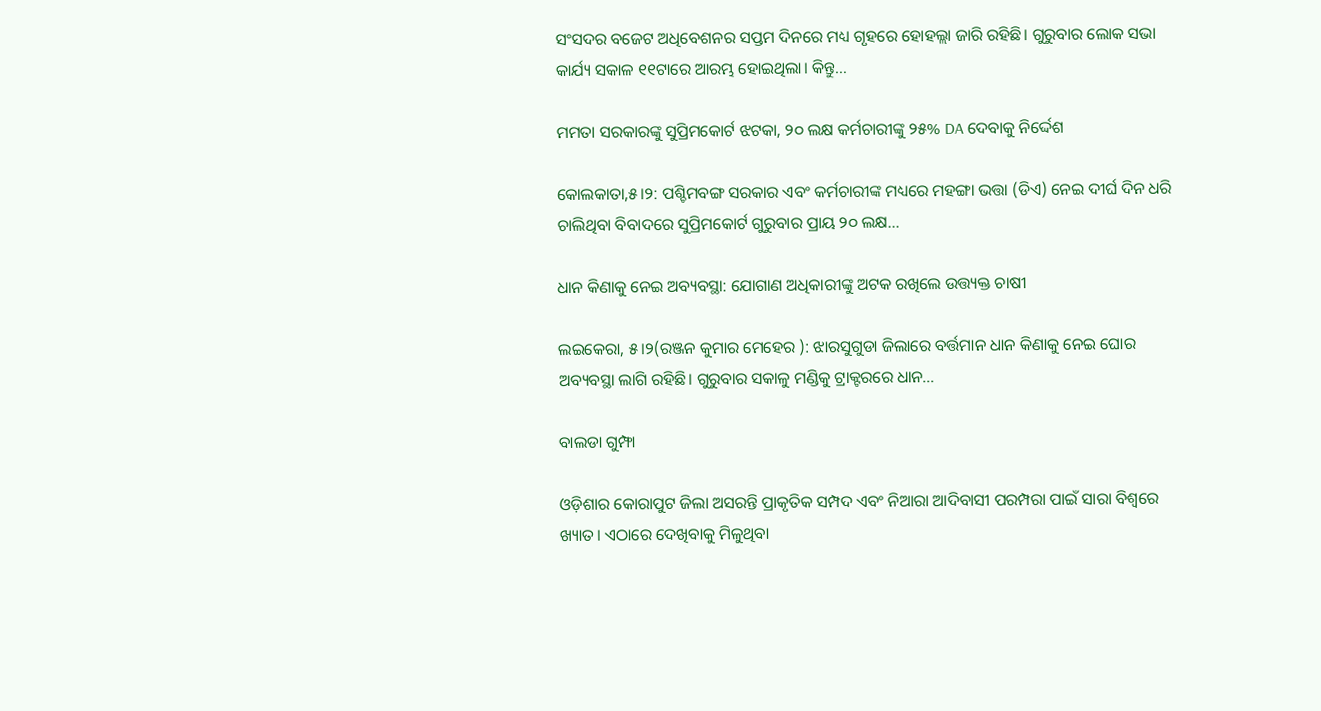ସଂସଦର ବଜେଟ ଅଧିବେଶନର ସପ୍ତମ ଦିନରେ ମଧ୍ୟ ଗୃହରେ ହୋହଲ୍ଲା ଜାରି ରହିଛି। ଗୁରୁବାର ଲୋକ ସଭା କାର୍ଯ୍ୟ ସକାଳ ୧୧ଟାରେ ଆରମ୍ଭ ହୋଇଥିଲା। କିନ୍ତୁ…

ମମତା ସରକାରଙ୍କୁ ସୁପ୍ରିମକୋର୍ଟ ଝଟକା, ୨୦ ଲକ୍ଷ କର୍ମଚାରୀଙ୍କୁ ୨୫% DA ଦେବାକୁ ନିର୍ଦ୍ଦେଶ

କୋଲକାତା,୫।୨: ପଶ୍ଚିମବଙ୍ଗ ସରକାର ଏବଂ କର୍ମଚାରୀଙ୍କ ମଧ୍ୟରେ ମହଙ୍ଗା ଭତ୍ତା (ଡିଏ) ନେଇ ଦୀର୍ଘ ଦିନ ଧରି ଚାଲିଥିବା ବିବାଦରେ ସୁପ୍ରିମକୋର୍ଟ ଗୁରୁବାର ପ୍ରାୟ ୨୦ ଲକ୍ଷ…

ଧାନ କିଣାକୁ ନେଇ ଅବ୍ୟବସ୍ଥା: ଯୋଗାଣ ଅଧିକାରୀଙ୍କୁ ଅଟକ ରଖିଲେ ଉତ୍ତ୍ୟକ୍ତ ଚାଷୀ

ଲଇକେରା, ୫।୨(ରଞ୍ଜନ କୁମାର ମେହେର ): ଝାରସୁଗୁଡା ଜିଲାରେ ବର୍ତ୍ତମାନ ଧାନ କିଣାକୁ ନେଇ ଘୋର ଅବ୍ୟବସ୍ଥା ଲାଗି ରହିଛି। ଗୁରୁବାର ସକାଳୁ ମଣ୍ଡିକୁ ଟ୍ରାକ୍ଟରରେ ଧାନ…

ବାଲଡା ଗୁମ୍ଫା

ଓଡ଼ିଶାର କୋରାପୁଟ ଜିଲା ଅସରନ୍ତି ପ୍ରାକୃତିକ ସମ୍ପଦ ଏବଂ ନିଆରା ଆଦିବାସୀ ପରମ୍ପରା ପାଇଁ ସାରା ବିଶ୍ବରେ ଖ୍ୟାତ। ଏଠାରେ ଦେଖିବାକୁ ମିଳୁଥିବା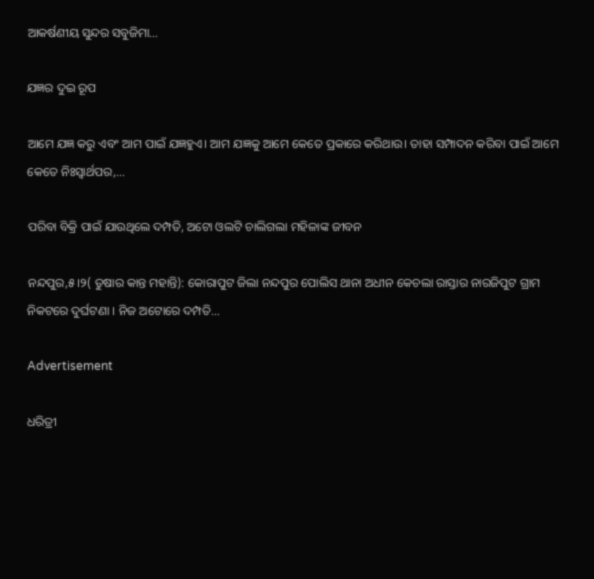ଆକର୍ଷଣୀୟ ସୁନ୍ଦର ସବୁଜିମା…

ଯଜ୍ଞର ଦୁଇ ରୂପ

ଆମେ ଯଜ୍ଞ କରୁ ଏବଂ ଆମ ପାଇଁ ଯଜ୍ଞହୁଏ। ଆମ ଯଜ୍ଞକୁ ଆମେ କେତେ ପ୍ରକାରେ କରିଥାଉ। ତାହା ସମ୍ପାଦନ କରିବା ପାଇଁ ଆମେ କେତେ ନିଃସ୍ବାର୍ଥପର,…

ପରିବା ବିକ୍ରି ପାଇଁ ଯାଉଥିଲେ ଦମ୍ପତି, ଅଟୋ ଓଲଟି ଚାଲିଗଲା ମହିଳାଙ୍କ ଜୀବନ

ନନ୍ଦପୁର,୫।୨( ତୁଷାର କାନ୍ତ ମହାନ୍ତି): କୋରାପୁଟ ଜିଲା ନନ୍ଦପୁର ପୋଲିସ ଥାନା ଅଧୀନ କେଚଲା ରାସ୍ତାର ନାରଜିପୁଟ ଗ୍ରାମ ନିକଟରେ ଦୁର୍ଘଟଣା । ନିଜ ଅଟୋରେ ଦମ୍ପତି…

Advertisement

ଧରିତ୍ରୀ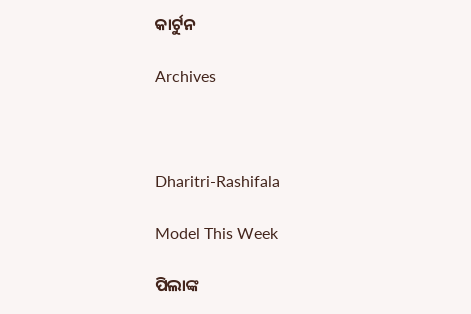କାର୍ଟୁନ

Archives



Dharitri-Rashifala

Model This Week

ପିଲାଙ୍କ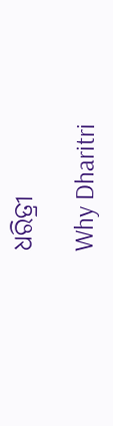ଧରିତ୍ରୀ

Why Dharitri